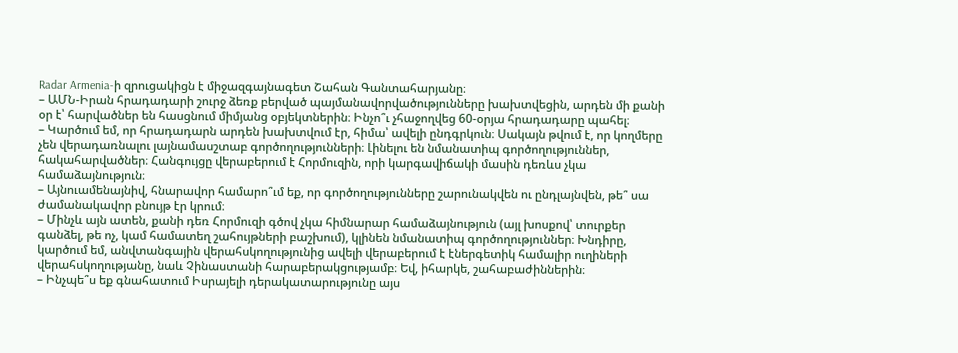Radar Armenia-ի զրուցակիցն է միջազգայնագետ Շահան Գանտահարյանը։
– ԱՄՆ-Իրան հրադադարի շուրջ ձեռք բերված պայմանավորվածությունները խախտվեցին, արդեն մի քանի օր է՝ հարվածներ են հասցնում միմյանց օբյեկտներին։ Ինչո՞ւ չհաջողվեց 60-օրյա հրադադարը պահել։
– Կարծում եմ, որ հրադադարն արդեն խախտվում էր, հիմա՝ ավելի ընդգրկուն։ Սակայն թվում է, որ կողմերը չեն վերադառնալու լայնամասշտաբ գործողությունների։ Լինելու են նմանատիպ գործողություններ, հակահարվածներ։ Հանգույցը վերաբերում է Հորմուզին, որի կարգավիճակի մասին դեռևս չկա համաձայնություն։
– Այնուամենայնիվ, հնարավոր համարո՞ւմ եք, որ գործողությունները շարունակվեն ու ընդլայնվեն, թե՞ սա ժամանակավոր բնույթ էր կրում։
– Մինչև այն ատեն, քանի դեռ Հորմուզի գծով չկա հիմնարար համաձայնություն (այլ խոսքով՝ տուրքեր գանձել, թե ոչ, կամ համատեղ շահույթների բաշխում), կլինեն նմանատիպ գործողություններ։ Խնդիրը, կարծում եմ, անվտանգային վերահսկողությունից ավելի վերաբերում է էներգետիկ համալիր ուղիների վերահսկողությանը, նաև Չինաստանի հարաբերակցությամբ։ Եվ, իհարկե, շահաբաժիններին։
– Ինչպե՞ս եք գնահատում Իսրայելի դերակատարությունը այս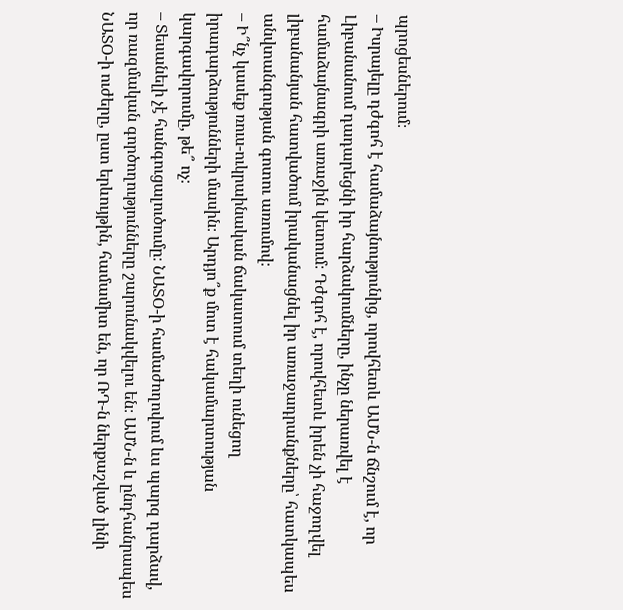պրոցեսներում։
– Իսրայելը դժգոհ է համաձայնությունից, որովհետև ԱՄՆ-ն ճնշում է, որ Լիբանանում դադարեցնի իր հարձակումները, ինչը ներառվել է համաձայնագրի առաջին կետում։ Դժգոհ է, որովհետև իրեն չի հաջողվել լիբանանյան հատվածում իրականացնել իր առաջադրանքները՝ հատկապես անվտանգության գոտու առումով։
– Ի՞նչ կասեք ռուս-ուկրաինական ճակատում տեղի ունեցող իրադարձությունների մասին։ Արդյո՞ք մոտ է հակամարտության կարգավորումը, թե՞ ոչ։
– Տեսանելի չէ հանգուցալուծումը։ ՆԱՏՕ-ի համաժողովում ևս պարզ դարձավ, որ ռազմական գործողությունները շարունակվելու են։ ԱՄՆ-ն և ընդհանրապես ՆԱՏՕ-ի ուժերը, ըստ երևույթին, համամիտ են, որ ՌԴ-ն ներքաշված լինի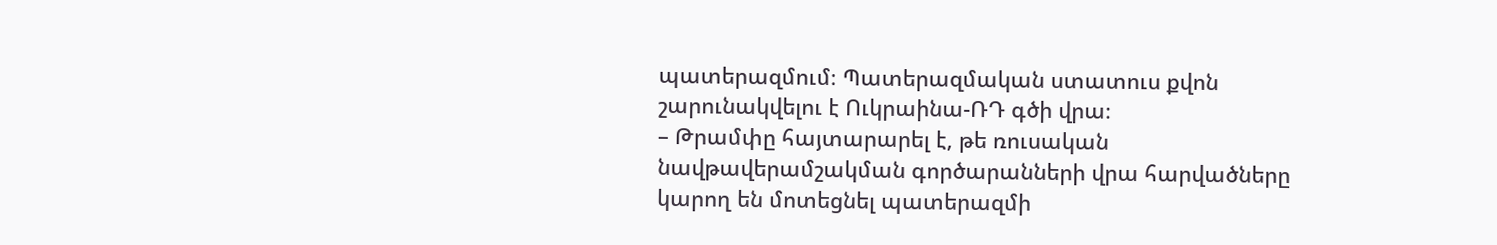պատերազմում։ Պատերազմական ստատուս քվոն շարունակվելու է Ուկրաինա-ՌԴ գծի վրա։
– Թրամփը հայտարարել է, թե ռուսական նավթավերամշակման գործարանների վրա հարվածները կարող են մոտեցնել պատերազմի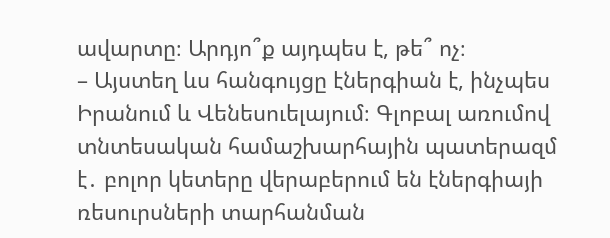ավարտը։ Արդյո՞ք այդպես է, թե՞ ոչ։
– Այստեղ ևս հանգույցը էներգիան է, ինչպես Իրանում և Վենեսուելայում։ Գլոբալ առումով տնտեսական համաշխարհային պատերազմ է․ բոլոր կետերը վերաբերում են էներգիայի ռեսուրսների տարհանման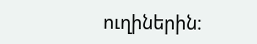ուղիներին։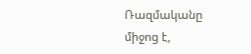Ռազմականը միջոց է,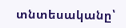տնտեսականը՝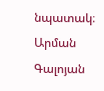նպատակ։
Արման Գալոյան